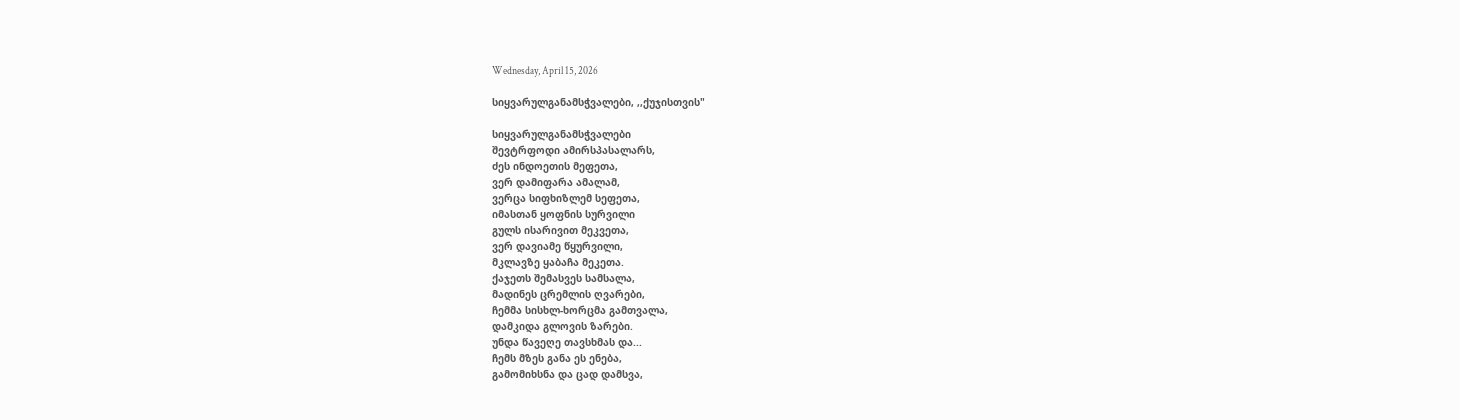Wednesday, April 15, 2026

სიყვარულგანამსჭვალები, ,,ქუჯისთვის"

სიყვარულგანამსჭვალები
შევტრფოდი ამირსპასალარს,
ძეს ინდოეთის მეფეთა,
ვერ დამიფარა ამალამ,
ვერცა სიფხიზლემ სეფეთა,
იმასთან ყოფნის სურვილი
გულს ისარივით მეკვეთა,
ვერ დავიამე წყურვილი,
მკლავზე ყაბაჩა მეკეთა.
ქაჯეთს შემასვეს სამსალა,
მადინეს ცრემლის ღვარები,
ჩემმა სისხლ-ხორცმა გამთვალა,
დამკიდა გლოვის ზარები.
უნდა წავეღე თავსხმას და...
ჩემს მზეს განა ეს ენება,
გამომიხსნა და ცად დამსვა,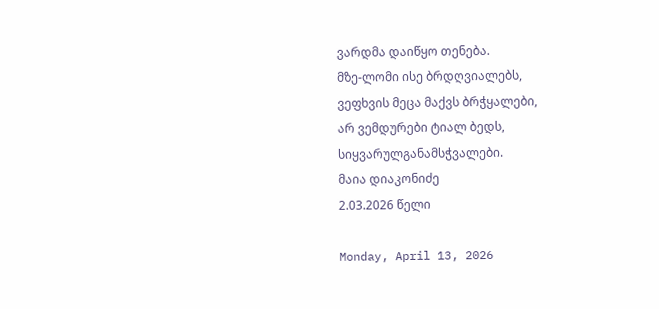ვარდმა დაიწყო თენება.
მზე-ლომი ისე ბრდღვიალებს,
ვეფხვის მეცა მაქვს ბრჭყალები,
არ ვემდურები ტიალ ბედს,
სიყვარულგანამსჭვალები.
მაია დიაკონიძე
2.03.2026 წელი

Monday, April 13, 2026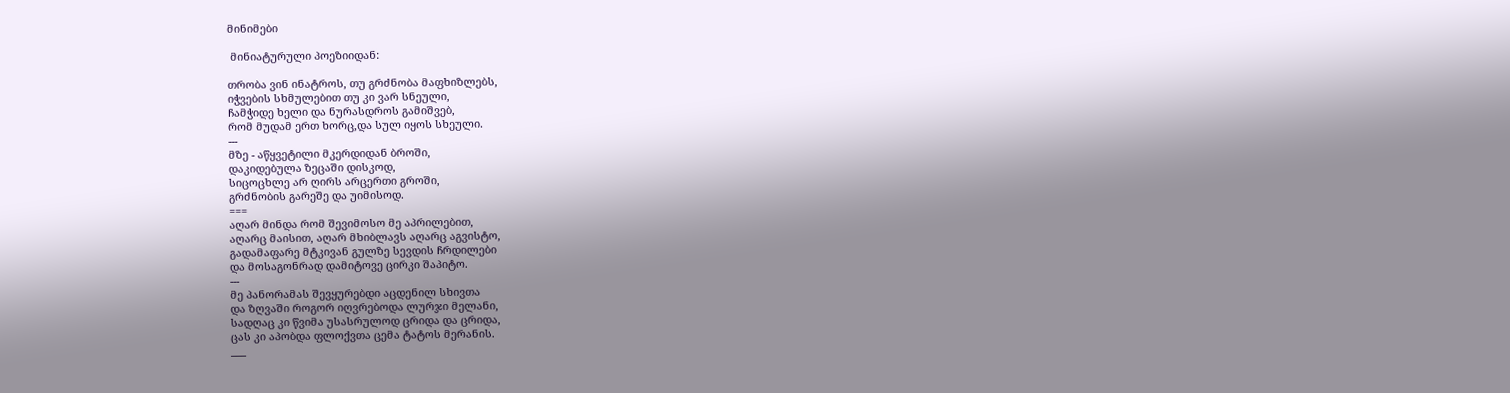მინიმები

 მინიატურული პოეზიიდან:

თრობა ვინ ინატროს, თუ გრძნობა მაფხიზლებს,
იჭვების სხმულებით თუ კი ვარ სნეული,
ჩამჭიდე ხელი და ნურასდროს გამიშვებ,
რომ მუდამ ერთ ხორც,და სულ იყოს სხეული.
---
მზე - აწყვეტილი მკერდიდან ბროში,
დაკიდებულა ზეცაში დისკოდ,
სიცოცხლე არ ღირს არცერთი გროში,
გრძნობის გარეშე და უიმისოდ.
===
აღარ მინდა რომ შევიმოსო მე აპრილებით,
აღარც მაისით, აღარ მხიბლავს აღარც აგვისტო,
გადამაფარე მტკივან გულზე სევდის ჩრდილები
და მოსაგონრად დამიტოვე ცირკი შაპიტო.
---
მე პანორამას შევყურებდი აცდენილ სხივთა
და ზღვაში როგორ იღვრებოდა ლურჯი მელანი,
სადღაც კი წვიმა უსასრულოდ ცრიდა და ცრიდა,
ცას კი აპობდა ფლოქვთა ცემა ტატოს მერანის.
___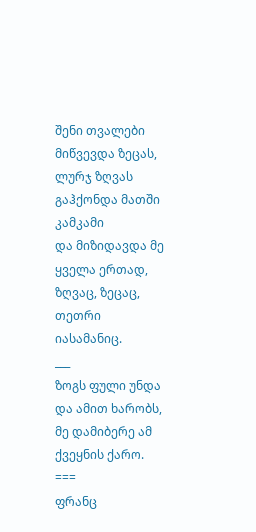შენი თვალები მიწვევდა ზეცას,
ლურჯ ზღვას გაჰქონდა მათში კამკამი
და მიზიდავდა მე ყველა ერთად,
ზღვაც, ზეცაც, თეთრი იასამანიც.
___
ზოგს ფული უნდა და ამით ხარობს,
მე დამიბერე ამ ქვეყნის ქარო.
===
ფრანც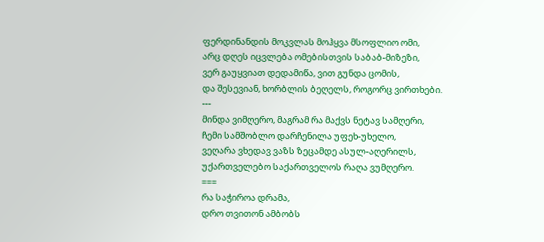ფერდინანდის მოკვლას მოჰყვა მსოფლიო ომი,
არც დღეს იცვლება ომებისთვის საბაბ-მიზეზი,
ვერ გაუყვიათ დედამიწა, ვით გუნდა ცომის,
და შესევიან, ხორბლის ბეღელს, როგორც ვირთხები.
---
მინდა ვიმღერო, მაგრამ რა მაქვს ნეტავ სამღერი,
ჩემი სამშობლო დარჩენილა უფეხ-უხელო,
ვეღარა ვხედავ ვაზს ზეცამდე ასულ-აღერილს,
უქართველებო საქართველოს რაღა ვუმღერო.
===
რა საჭიროა დრამა,
დრო თვითონ ამბობს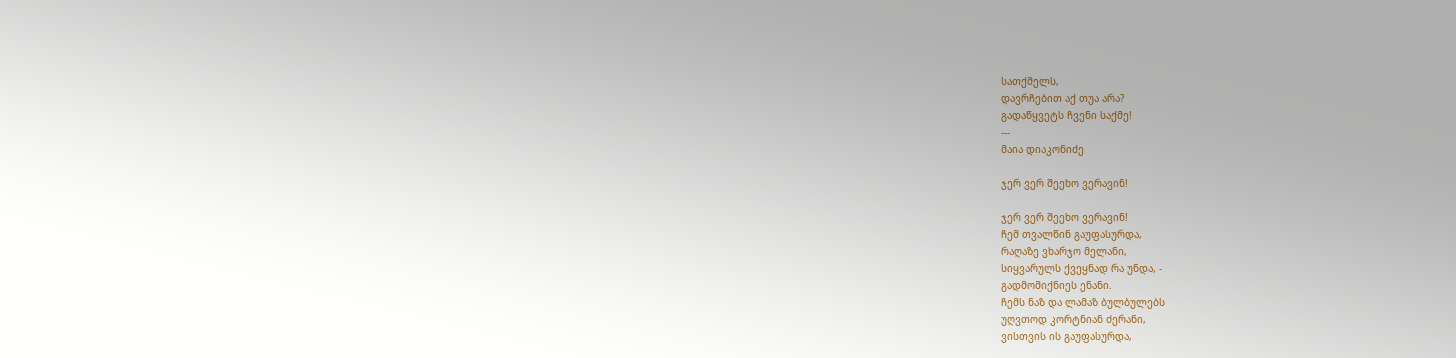სათქმელს,
დავრჩებით აქ თუა არა?
გადაწყვეტს ჩვენი საქმე!
---
მაია დიაკონიძე

ჯერ ვერ შეეხო ვერავინ!

ჯერ ვერ შეეხო ვერავინ!
ჩემ თვალწინ გაუფასურდა,
რაღაზე ვხარჯო მელანი,
სიყვარულს ქვეყნად რა უნდა, -
გადმომიქნიეს ენანი.
ჩემს ნაზ და ლამაზ ბულბულებს
უღვთოდ კორტნიან ძერანი,
ვისთვის ის გაუფასურდა,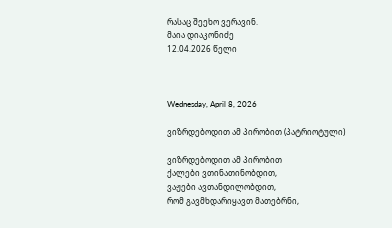რასაც შეეხო ვერავინ.
მაია დიაკონიძე
12.04.2026 წელი



Wednesday, April 8, 2026

ვიზრდებოდით ამ პირობით (პატრიოტული)

ვიზრდებოდით ამ პირობით
ქალები ვთინათინობდით,
ვაჟები ავთანდილობდით,
რომ გავმხდარიყავთ მათებრნი,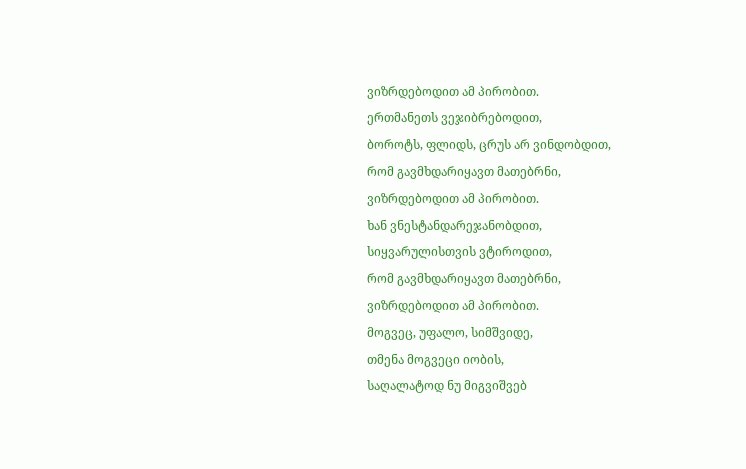ვიზრდებოდით ამ პირობით.
ერთმანეთს ვეჯიბრებოდით,
ბოროტს, ფლიდს, ცრუს არ ვინდობდით,
რომ გავმხდარიყავთ მათებრნი,
ვიზრდებოდით ამ პირობით.
ხან ვნესტანდარეჯანობდით,
სიყვარულისთვის ვტიროდით,
რომ გავმხდარიყავთ მათებრნი,
ვიზრდებოდით ამ პირობით.
მოგვეც, უფალო, სიმშვიდე,
თმენა მოგვეცი იობის,
საღალატოდ ნუ მიგვიშვებ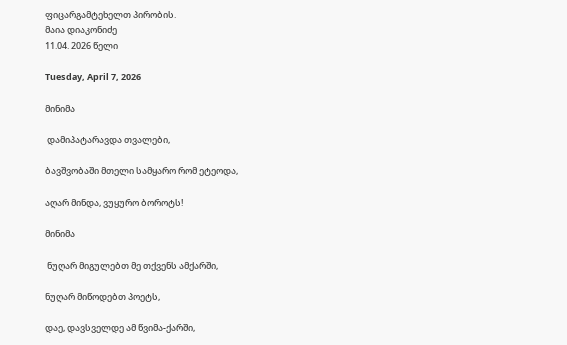ფიცარგამტეხელთ პირობის.
მაია დიაკონიძე
11.04. 2026 წელი

Tuesday, April 7, 2026

მინიმა

 დამიპატარავდა თვალები,

ბავშვობაში მთელი სამყარო რომ ეტეოდა,

აღარ მინდა, ვუყურო ბოროტს!

მინიმა

 ნუღარ მიგულებთ მე თქვენს ამქარში,

ნუღარ მიწოდებთ პოეტს,

დაე, დავსველდე ამ წვიმა-ქარში,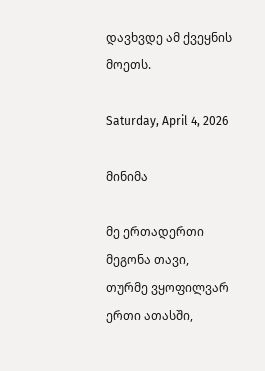დავხვდე ამ ქვეყნის მოეთს.

Saturday, April 4, 2026

მინიმა

მე ერთადერთი მეგონა თავი,
თურმე ვყოფილვარ ერთი ათასში,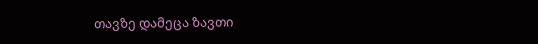თავზე დამეცა ზავთი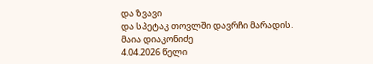და ზვავი
და სპეტაკ თოვლში დავრჩი მარადის.
მაია დიაკონიძე
4.04.2026 წელი